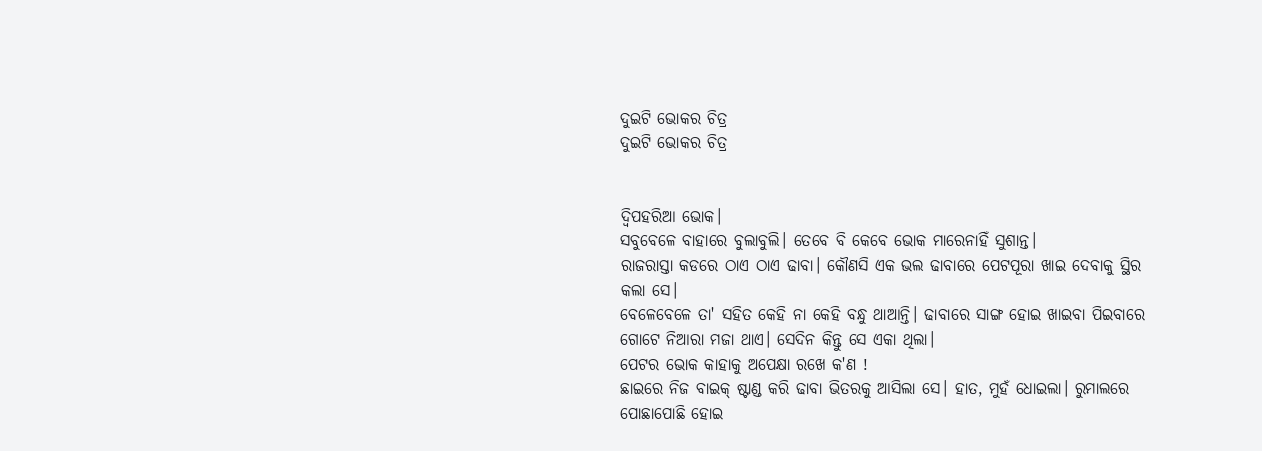ଦୁଇଟି ଭୋକର ଚିତ୍ର
ଦୁଇଟି ଭୋକର ଚିତ୍ର


ଦ୍ବିପହରିଆ ଭୋକ।
ସବୁବେଳେ ବାହାରେ ବୁଲାବୁଲି। ତେବେ ବି କେବେ ଭୋକ ମାରେନାହିଁ ସୁଶାନ୍ତ।
ରାଜରାସ୍ତା କଡରେ ଠାଏ ଠାଏ ଢାବା। କୌଣସି ଏକ ଭଲ ଢାବାରେ ପେଟପୂରା ଖାଇ ଦେବାକୁ ସ୍ଥିର କଲା ସେ।
ବେଳେବେଳେ ତା' ସହିତ କେହି ନା କେହି ବନ୍ଧୁ ଥାଆନ୍ତି। ଢାବାରେ ସାଙ୍ଗ ହୋଇ ଖାଇବା ପିଇବାରେ ଗୋଟେ ନିଆରା ମଜା ଥାଏ। ସେଦିନ କିନ୍ତୁ ସେ ଏକା ଥିଲା।
ପେଟର ଭୋକ କାହାକୁ ଅପେକ୍ଷା ରଖେ କ'ଣ !
ଛାଇରେ ନିଜ ବାଇକ୍ ଷ୍ଟାଣ୍ଡ କରି ଢାବା ଭିତରକୁ ଆସିଲା ସେ। ହାତ, ମୁହଁ ଧୋଇଲା। ରୁମାଲରେ ପୋଛାପୋଛି ହୋଇ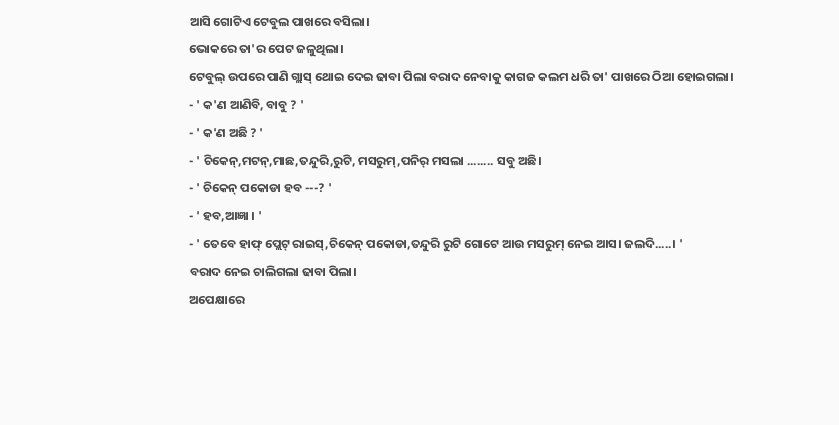ଆସି ଗୋଟିଏ ଟେବୁଲ ପାଖରେ ବସିଲା।
ଭୋକରେ ତା'ର ପେଟ ଜଳୁଥିଲା।
ଟେବୁଲ୍ ଉପରେ ପାଣି ଗ୍ଲାସ୍ ଥୋଇ ଦେଇ ଢାବା ପିଲା ବରାଦ ନେବାକୁ କାଗଜ କଲମ ଧରି ତା' ପାଖରେ ଠିଆ ହୋଇଗଲା।
- ' କ'ଣ ଆଣିବି, ବାବୁ ? '
- ' କ'ଣ ଅଛି ? '
- ' ଚିକେନ୍,ମଟନ୍,ମାଛ,ତନ୍ଦୁରି,ରୁଟି, ମସରୁମ୍,ପନିର୍ ମସଲା ........ ସବୁ ଅଛି।
- ' ଚିକେନ୍ ପକୋଡା ହବ ---? '
- ' ହବ,ଆଜ୍ଞା । '
- ' ତେବେ ହାଫ୍ ପ୍ଲେଟ୍ ରାଇସ୍,ଚିକେନ୍ ପକୋଡା,ତନ୍ଦୁରି ରୁଟି ଗୋଟେ ଆଉ ମସରୁମ୍ ନେଇ ଆସ। ଜଲଦି.....। '
ବରାଦ ନେଇ ଚାଲିଗଲା ଢାବା ପିଲା।
ଅପେକ୍ଷାରେ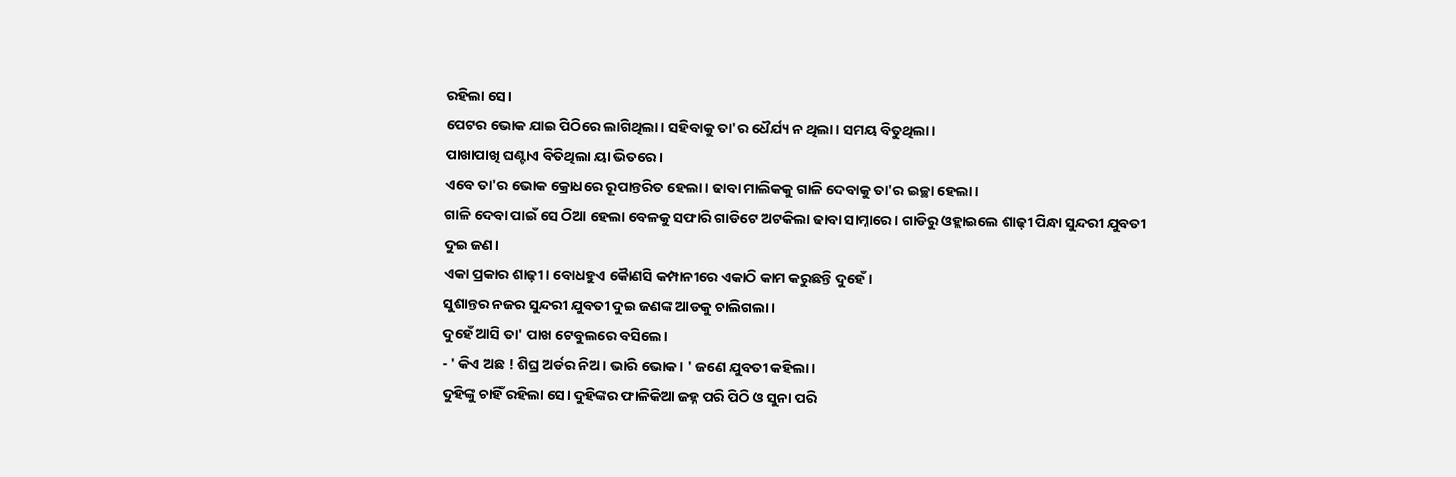ରହିଲା ସେ।
ପେଟର ଭୋକ ଯାଇ ପିଠିରେ ଲାଗିଥିଲା। ସହିବାକୁ ତା'ର ଧୈର୍ଯ୍ୟ ନ ଥିଲା। ସମୟ ବିତୁଥିଲା।
ପାଖାପାଖି ଘଣ୍ଟାଏ ବିତିଥିଲା ୟା ଭିତରେ।
ଏବେ ତା'ର ଭୋକ କ୍ରୋଧରେ ରୂପାନ୍ତରିତ ହେଲା। ଢାବା ମାଲିକକୁ ଗାଳି ଦେବାକୁ ତା'ର ଇଚ୍ଛା ହେଲା।
ଗାଳି ଦେବା ପାଇଁ ସେ ଠିଆ ହେଲା ବେଳକୁ ସଫାରି ଗାଡିଟେ ଅଟକିଲା ଢାବା ସାମ୍ନାରେ। ଗାଡିରୁ ଓହ୍ଲାଇଲେ ଶାଢ଼ୀ ପିନ୍ଧା ସୁନ୍ଦରୀ ଯୁବତୀ ଦୁଇ ଜଣ।
ଏକା ପ୍ରକାର ଶାଢ଼ୀ। ବୋଧହୁଏ କୋୖଣସି କମ୍ପାନୀରେ ଏକାଠି କାମ କରୁଛନ୍ତି ଦୁହେଁ।
ସୁଶାନ୍ତର ନଜର ସୁନ୍ଦରୀ ଯୁବତୀ ଦୁଇ ଜଣଙ୍କ ଆଡକୁ ଚାଲିଗଲା।
ଦୁହେଁ ଆସି ତା' ପାଖ ଟେବୁଲରେ ବସିଲେ।
- ' କିଏ ଅଛ ! ଶିଘ୍ର ଅର୍ଡର ନିଅ। ଭାରି ଭୋକ। ' ଜଣେ ଯୁବତୀ କହିଲା।
ଦୁହିଙ୍କୁ ଚାହିଁ ରହିଲା ସେ। ଦୁହିଙ୍କର ଫାଳିକିଆ ଜହ୍ନ ପରି ପିଠି ଓ ସୁନା ପରି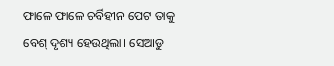ଫାଳେ ଫାଳେ ଚର୍ବିହୀନ ପେଟ ତାକୁ ବେଶ୍ ଦୃଶ୍ୟ ହେଉଥିଲା। ସେଆଡୁ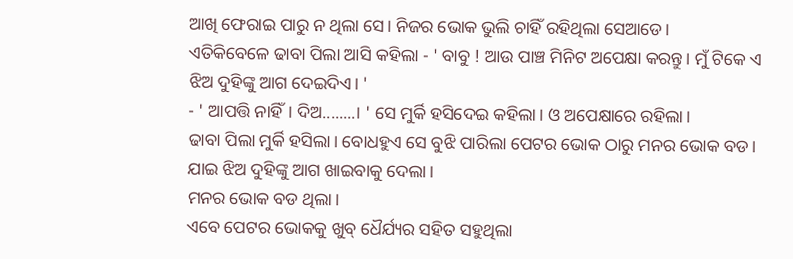ଆଖି ଫେରାଇ ପାରୁ ନ ଥିଲା ସେ। ନିଜର ଭୋକ ଭୁଲି ଚାହିଁ ରହିଥିଲା ସେଆଡେ।
ଏତିକିବେଳେ ଢାବା ପିଲା ଆସି କହିଲା - ' ବାବୁ ! ଆଉ ପାଞ୍ଚ ମିନିଟ ଅପେକ୍ଷା କରନ୍ତୁ। ମୁଁ ଟିକେ ଏ ଝିଅ ଦୁହିଙ୍କୁ ଆଗ ଦେଇଦିଏ। '
- ' ଆପତ୍ତି ନାହିଁ। ଦିଅ........। ' ସେ ମୁର୍କି ହସିଦେଇ କହିଲା। ଓ ଅପେକ୍ଷାରେ ରହିଲା।
ଢାବା ପିଲା ମୁର୍କି ହସିଲା। ବୋଧହୁଏ ସେ ବୁଝି ପାରିଲା ପେଟର ଭୋକ ଠାରୁ ମନର ଭୋକ ବଡ। ଯାଇ ଝିଅ ଦୁହିଙ୍କୁ ଆଗ ଖାଇବାକୁ ଦେଲା।
ମନର ଭୋକ ବଡ ଥିଲା।
ଏବେ ପେଟର ଭୋକକୁ ଖୁବ୍ ଧୈର୍ଯ୍ୟର ସହିତ ସହୁଥିଲା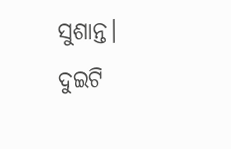ସୁଶାନ୍ତ।
ଦୁଇଟି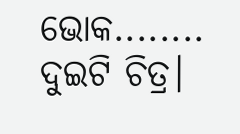ଭୋକ........ ଦୁଇଟି ଚିତ୍ର।